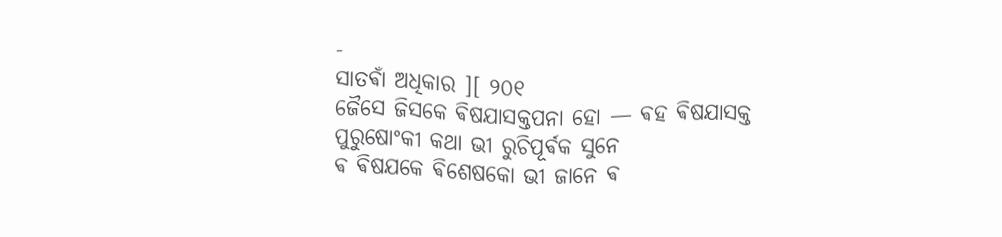-
ସାତଵାଁ ଅଧିକାର ][ ୨୦୧
ଜୈସେ ଜିସକେ ଵିଷଯାସକ୍ତପନା ହୋ — ଵହ ଵିଷଯାସକ୍ତ ପୁରୁଷୋଂକୀ କଥା ଭୀ ରୁଚିପୂର୍ଵକ ସୁନେ
ଵ ଵିଷଯକେ ଵିଶେଷକୋ ଭୀ ଜାନେ ଵ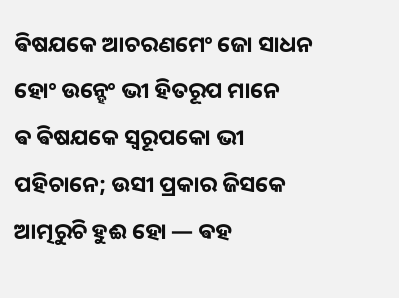ଵିଷଯକେ ଆଚରଣମେଂ ଜୋ ସାଧନ ହୋଂ ଉନ୍ହେଂ ଭୀ ହିତରୂପ ମାନେ
ଵ ଵିଷଯକେ ସ୍ଵରୂପକୋ ଭୀ ପହିଚାନେ; ଉସୀ ପ୍ରକାର ଜିସକେ ଆତ୍ମରୁଚି ହୁଈ ହୋ — ଵହ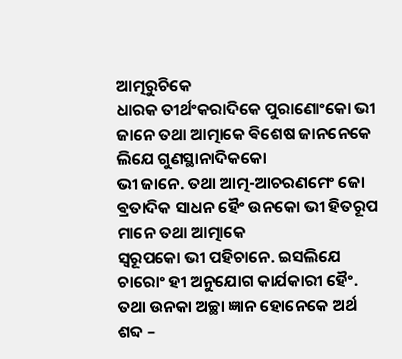ଆତ୍ମରୁଚିକେ
ଧାରକ ତୀର୍ଥଂକରାଦିକେ ପୁରାଣୋଂକୋ ଭୀ ଜାନେ ତଥା ଆତ୍ମାକେ ଵିଶେଷ ଜାନନେକେ ଲିଯେ ଗୁଣସ୍ଥାନାଦିକକୋ
ଭୀ ଜାନେ. ତଥା ଆତ୍ମ-ଆଚରଣମେଂ ଜୋ ଵ୍ରତାଦିକ ସାଧନ ହୈଂ ଉନକୋ ଭୀ ହିତରୂପ ମାନେ ତଥା ଆତ୍ମାକେ
ସ୍ଵରୂପକୋ ଭୀ ପହିଚାନେ. ଇସଲିଯେ ଚାରୋଂ ହୀ ଅନୁଯୋଗ କାର୍ଯକାରୀ ହୈଂ.
ତଥା ଉନକା ଅଚ୍ଛା ଜ୍ଞାନ ହୋନେକେ ଅର୍ଥ ଶବ୍ଦ –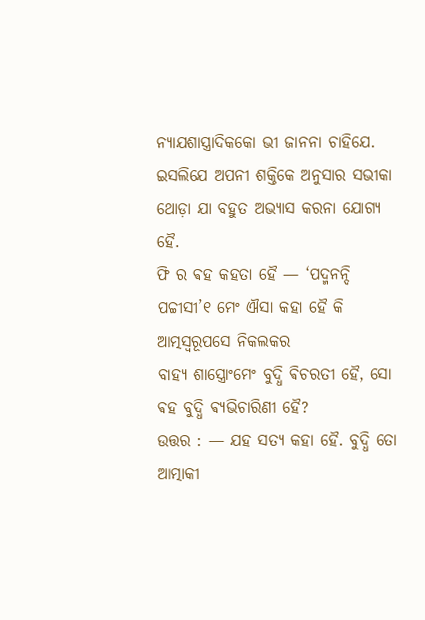ନ୍ଯାଯଶାସ୍ତ୍ରାଦିକକୋ ଭୀ ଜାନନା ଚାହିଯେ.
ଇସଲିଯେ ଅପନୀ ଶକ୍ତିକେ ଅନୁସାର ସଭୀକା ଥୋଡ଼ା ଯା ବହୁତ ଅଭ୍ଯାସ କରନା ଯୋଗ୍ଯ ହୈ.
ଫି ର ଵହ କହତା ହୈ — ‘ପଦ୍ମନନ୍ଦି ପଚ୍ଚୀସୀ’୧ ମେଂ ଐସା କହା ହୈ କି ଆତ୍ମସ୍ଵରୂପସେ ନିକଲକର
ବାହ୍ଯ ଶାସ୍ତ୍ରୋଂମେଂ ବୁଦ୍ଧି ଵିଚରତୀ ହୈ, ସୋ ଵହ ବୁଦ୍ଧି ଵ୍ଯଭିଚାରିଣୀ ହୈ?
ଉତ୍ତର : — ଯହ ସତ୍ଯ କହା ହୈ. ବୁଦ୍ଧି ତୋ ଆତ୍ମାକୀ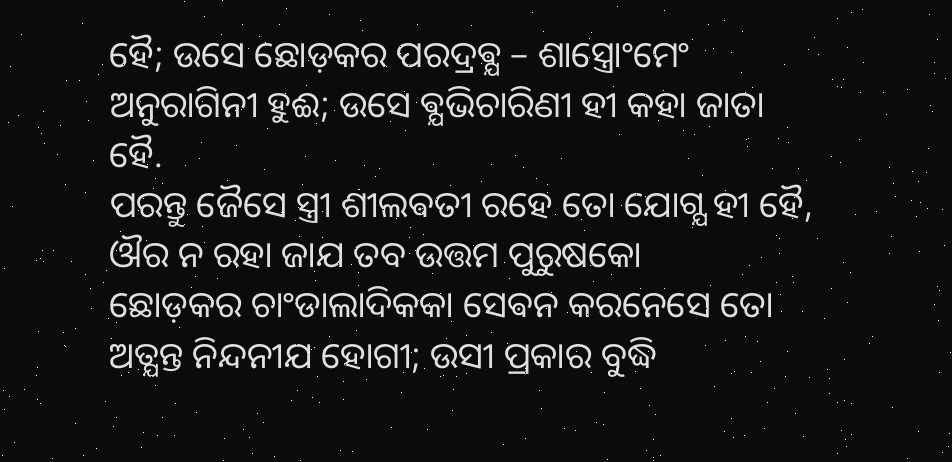ହୈ; ଉସେ ଛୋଡ଼କର ପରଦ୍ରଵ୍ଯ – ଶାସ୍ତ୍ରୋଂମେଂ
ଅନୁରାଗିନୀ ହୁଈ; ଉସେ ଵ୍ଯଭିଚାରିଣୀ ହୀ କହା ଜାତା ହୈ.
ପରନ୍ତୁ ଜୈସେ ସ୍ତ୍ରୀ ଶୀଲଵତୀ ରହେ ତୋ ଯୋଗ୍ଯ ହୀ ହୈ, ଔର ନ ରହା ଜାଯ ତବ ଉତ୍ତମ ପୁରୁଷକୋ
ଛୋଡ଼କର ଚାଂଡାଲାଦିକକା ସେଵନ କରନେସେ ତୋ ଅତ୍ଯନ୍ତ ନିନ୍ଦନୀଯ ହୋଗୀ; ଉସୀ ପ୍ରକାର ବୁଦ୍ଧି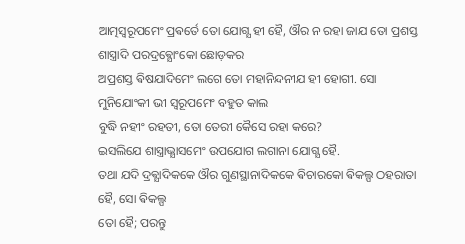ଆତ୍ମସ୍ଵରୂପମେଂ ପ୍ରଵର୍ତେ ତୋ ଯୋଗ୍ଯ ହୀ ହୈ, ଔର ନ ରହା ଜାଯ ତୋ ପ୍ରଶସ୍ତ ଶାସ୍ତ୍ରାଦି ପରଦ୍ରଵ୍ଯୋଂକୋ ଛୋଡ଼କର
ଅପ୍ରଶସ୍ତ ଵିଷଯାଦିମେଂ ଲଗେ ତୋ ମହାନିନ୍ଦନୀଯ ହୀ ହୋଗୀ. ସୋ ମୁନିଯୋଂକୀ ଭୀ ସ୍ଵରୂପମେଂ ବହୁତ କାଲ
ବୁଦ୍ଧି ନହୀଂ ରହତୀ, ତୋ ତେରୀ କୈସେ ରହା କରେ?
ଇସଲିଯେ ଶାସ୍ତ୍ରାଭ୍ଯାସମେଂ ଉପଯୋଗ ଲଗାନା ଯୋଗ୍ଯ ହୈ.
ତଥା ଯଦି ଦ୍ରଵ୍ଯାଦିକକେ ଔର ଗୁଣସ୍ଥାନାଦିକକେ ଵିଚାରକୋ ଵିକଲ୍ପ ଠହରାତା ହୈ, ସୋ ଵିକଲ୍ପ
ତୋ ହୈ; ପରନ୍ତୁ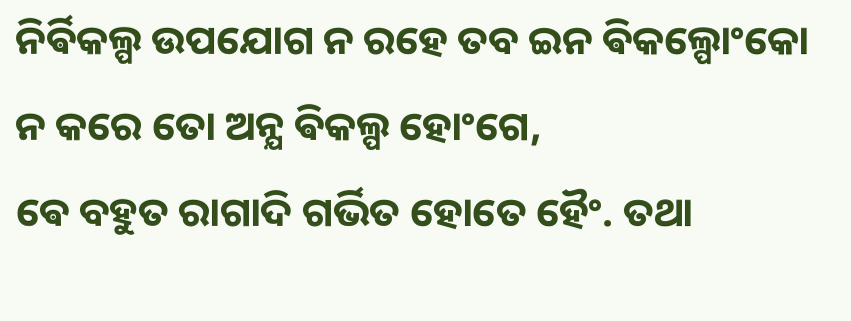ନିର୍ଵିକଲ୍ପ ଉପଯୋଗ ନ ରହେ ତବ ଇନ ଵିକଲ୍ପୋଂକୋ ନ କରେ ତୋ ଅନ୍ଯ ଵିକଲ୍ପ ହୋଂଗେ,
ଵେ ବହୁତ ରାଗାଦି ଗର୍ଭିତ ହୋତେ ହୈଂ. ତଥା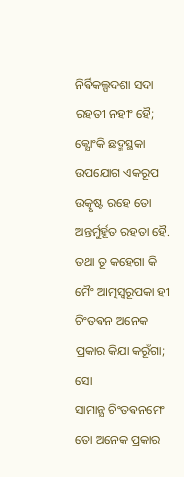ନିର୍ଵିକଲ୍ପଦଶା ସଦା ରହତୀ ନହୀଂ ହୈ; କ୍ଯୋଂକି ଛଦ୍ମସ୍ଥକା
ଉପଯୋଗ ଏକରୂପ ଉତ୍କୃଷ୍ଟ ରହେ ତୋ ଅନ୍ତର୍ମୁର୍ହୂତ ରହତା ହୈ.
ତଥା ତୂ କହେଗା କି ମୈଂ ଆତ୍ମସ୍ଵରୂପକା ହୀ ଚିଂତଵନ ଅନେକ ପ୍ରକାର କିଯା କରୂଁଗା; ସୋ
ସାମାନ୍ଯ ଚିଂତଵନମେଂ ତୋ ଅନେକ ପ୍ରକାର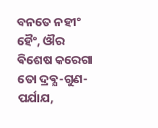ବନତେ ନହୀଂ ହୈଂ, ଔର ଵିଶେଷ କରେଗା ତୋ ଦ୍ରଵ୍ଯ-ଗୁଣ-ପର୍ଯାଯ,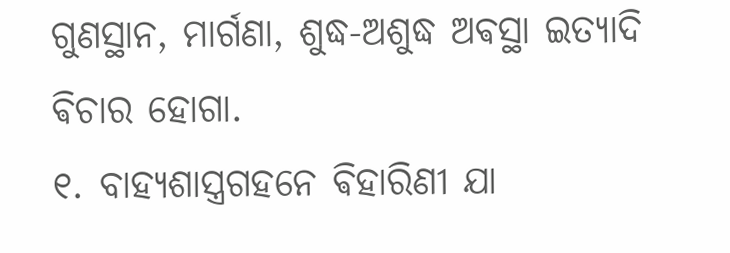ଗୁଣସ୍ଥାନ, ମାର୍ଗଣା, ଶୁଦ୍ଧ-ଅଶୁଦ୍ଧ ଅଵସ୍ଥା ଇତ୍ଯାଦି ଵିଚାର ହୋଗା.
୧. ବାହ୍ଯଶାସ୍ତ୍ରଗହନେ ଵିହାରିଣୀ ଯା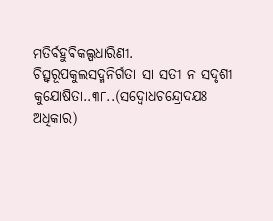ମତିର୍ବହୁଵିକଲ୍ପଧାରିଣୀ.
ଚିତ୍ସ୍ଵରୂପକୁଲସଦ୍ମନିର୍ଗତା ସା ସତୀ ନ ସଦୃଶୀ କୁଯୋଷିତା..୩୮..(ସଦ୍ବୋଧଚନ୍ଦ୍ରୋଦଯଃ ଅଧିକାର)